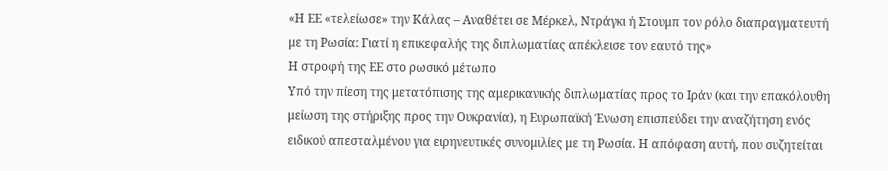«Η ΕΕ «τελείωσε» την Κάλας – Αναθέτει σε Μέρκελ, Ντράγκι ή Στουμπ τον ρόλο διαπραγματευτή με τη Ρωσία: Γιατί η επικεφαλής της διπλωματίας απέκλεισε τον εαυτό της»
Η στροφή της ΕΕ στο ρωσικό μέτωπο
Υπό την πίεση της μετατόπισης της αμερικανικής διπλωματίας προς το Ιράν (και την επακόλουθη μείωση της στήριξης προς την Ουκρανία), η Ευρωπαϊκή Ένωση επισπεύδει την αναζήτηση ενός ειδικού απεσταλμένου για ειρηνευτικές συνομιλίες με τη Ρωσία. Η απόφαση αυτή, που συζητείται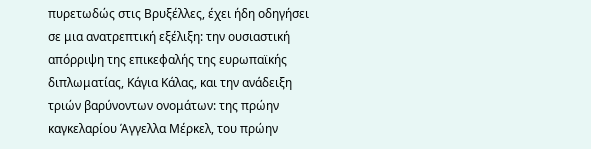πυρετωδώς στις Βρυξέλλες, έχει ήδη οδηγήσει σε μια ανατρεπτική εξέλιξη: την ουσιαστική απόρριψη της επικεφαλής της ευρωπαϊκής διπλωματίας, Κάγια Κάλας, και την ανάδειξη τριών βαρύνοντων ονομάτων: της πρώην καγκελαρίου Άγγελλα Μέρκελ, του πρώην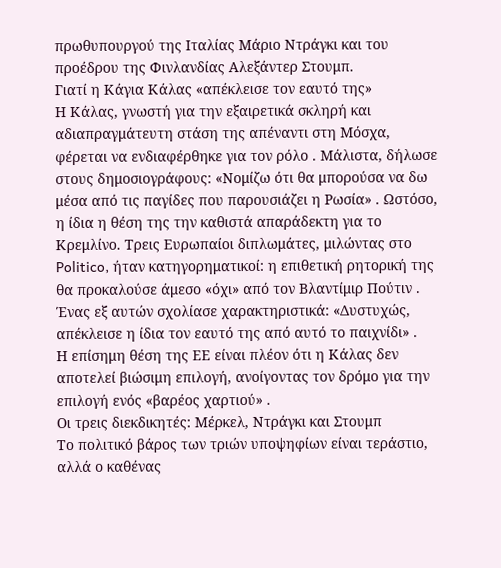πρωθυπουργού της Ιταλίας Μάριο Ντράγκι και του προέδρου της Φινλανδίας Αλεξάντερ Στουμπ.
Γιατί η Κάγια Κάλας «απέκλεισε τον εαυτό της»
Η Κάλας, γνωστή για την εξαιρετικά σκληρή και αδιαπραγμάτευτη στάση της απέναντι στη Μόσχα, φέρεται να ενδιαφέρθηκε για τον ρόλο . Μάλιστα, δήλωσε στους δημοσιογράφους: «Νομίζω ότι θα μπορούσα να δω μέσα από τις παγίδες που παρουσιάζει η Ρωσία» . Ωστόσο, η ίδια η θέση της την καθιστά απαράδεκτη για το Κρεμλίνο. Τρεις Ευρωπαίοι διπλωμάτες, μιλώντας στο Politico, ήταν κατηγορηματικοί: η επιθετική ρητορική της θα προκαλούσε άμεσο «όχι» από τον Βλαντίμιρ Πούτιν . Ένας εξ αυτών σχολίασε χαρακτηριστικά: «Δυστυχώς, απέκλεισε η ίδια τον εαυτό της από αυτό το παιχνίδι» .
Η επίσημη θέση της ΕΕ είναι πλέον ότι η Κάλας δεν αποτελεί βιώσιμη επιλογή, ανοίγοντας τον δρόμο για την επιλογή ενός «βαρέος χαρτιού» .
Οι τρεις διεκδικητές: Μέρκελ, Ντράγκι και Στουμπ
Το πολιτικό βάρος των τριών υποψηφίων είναι τεράστιο, αλλά ο καθένας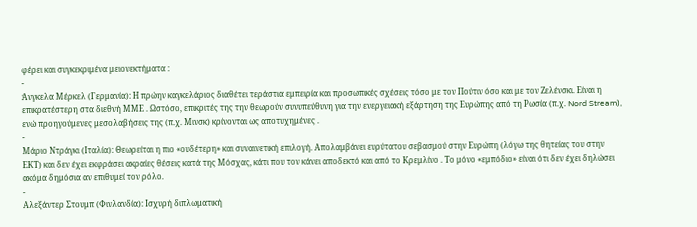φέρει και συγκεκριμένα μειονεκτήματα :
-
Άνγκελα Μέρκελ (Γερμανία): Η πρώην καγκελάριος διαθέτει τεράστια εμπειρία και προσωπικές σχέσεις τόσο με τον Πούτιν όσο και με τον Ζελένσκι. Είναι η επικρατέστερη στα διεθνή ΜΜΕ . Ωστόσο, επικριτές της την θεωρούν συνυπεύθυνη για την ενεργειακή εξάρτηση της Ευρώπης από τη Ρωσία (π.χ. Nord Stream), ενώ προηγούμενες μεσολαβήσεις της (π.χ. Μινσκ) κρίνονται ως αποτυχημένες .
-
Μάριο Ντράγκι (Ιταλία): Θεωρείται η πιο «ουδέτερη» και συναινετική επιλογή. Απολαμβάνει ευρύτατου σεβασμού στην Ευρώπη (λόγω της θητείας του στην ΕΚΤ) και δεν έχει εκφράσει ακραίες θέσεις κατά της Μόσχας, κάτι που τον κάνει αποδεκτό και από το Κρεμλίνο . Το μόνο «εμπόδιο» είναι ότι δεν έχει δηλώσει ακόμα δημόσια αν επιθυμεί τον ρόλο.
-
Αλεξάντερ Στουμπ (Φινλανδία): Ισχυρή διπλωματική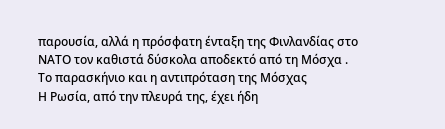παρουσία, αλλά η πρόσφατη ένταξη της Φινλανδίας στο ΝΑΤΟ τον καθιστά δύσκολα αποδεκτό από τη Μόσχα .
Το παρασκήνιο και η αντιπρόταση της Μόσχας
Η Ρωσία, από την πλευρά της, έχει ήδη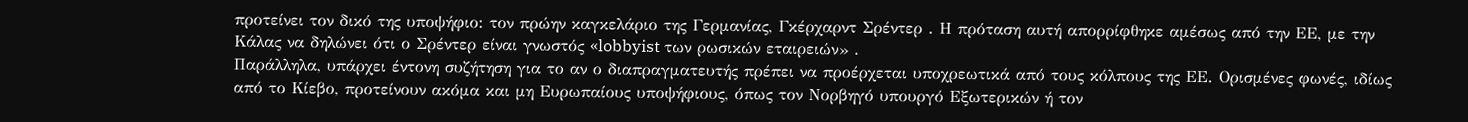προτείνει τον δικό της υποψήφιο: τον πρώην καγκελάριο της Γερμανίας, Γκέρχαρντ Σρέντερ . Η πρόταση αυτή απορρίφθηκε αμέσως από την ΕΕ, με την Κάλας να δηλώνει ότι ο Σρέντερ είναι γνωστός «lobbyist των ρωσικών εταιρειών» .
Παράλληλα, υπάρχει έντονη συζήτηση για το αν ο διαπραγματευτής πρέπει να προέρχεται υποχρεωτικά από τους κόλπους της ΕΕ. Ορισμένες φωνές, ιδίως από το Κίεβο, προτείνουν ακόμα και μη Ευρωπαίους υποψήφιους, όπως τον Νορβηγό υπουργό Εξωτερικών ή τον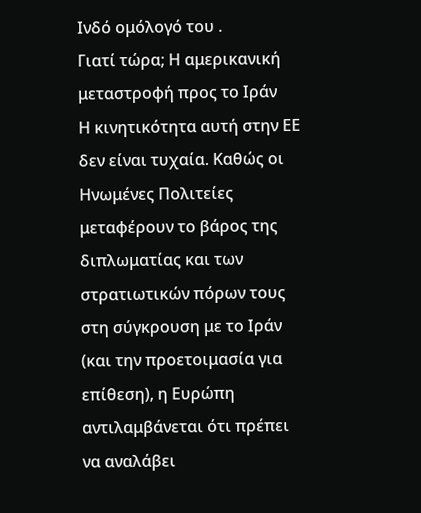Ινδό ομόλογό του .
Γιατί τώρα; Η αμερικανική μεταστροφή προς το Ιράν
Η κινητικότητα αυτή στην ΕΕ δεν είναι τυχαία. Καθώς οι Ηνωμένες Πολιτείες μεταφέρουν το βάρος της διπλωματίας και των στρατιωτικών πόρων τους στη σύγκρουση με το Ιράν (και την προετοιμασία για επίθεση), η Ευρώπη αντιλαμβάνεται ότι πρέπει να αναλάβει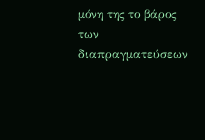μόνη της το βάρος των διαπραγματεύσεων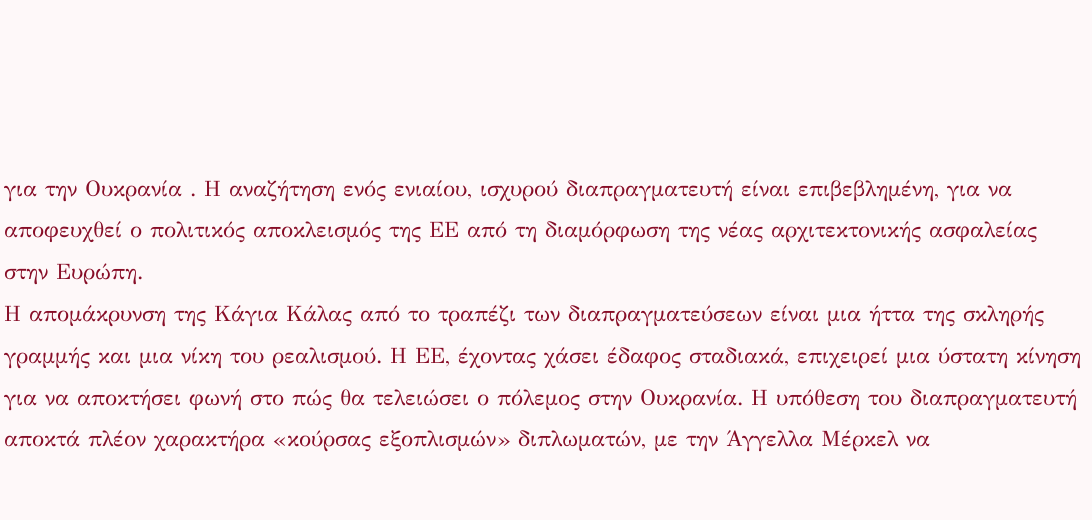για την Ουκρανία . Η αναζήτηση ενός ενιαίου, ισχυρού διαπραγματευτή είναι επιβεβλημένη, για να αποφευχθεί ο πολιτικός αποκλεισμός της ΕΕ από τη διαμόρφωση της νέας αρχιτεκτονικής ασφαλείας στην Ευρώπη.
Η απομάκρυνση της Κάγια Κάλας από το τραπέζι των διαπραγματεύσεων είναι μια ήττα της σκληρής γραμμής και μια νίκη του ρεαλισμού. Η ΕΕ, έχοντας χάσει έδαφος σταδιακά, επιχειρεί μια ύστατη κίνηση για να αποκτήσει φωνή στο πώς θα τελειώσει ο πόλεμος στην Ουκρανία. Η υπόθεση του διαπραγματευτή αποκτά πλέον χαρακτήρα «κούρσας εξοπλισμών» διπλωματών, με την Άγγελλα Μέρκελ να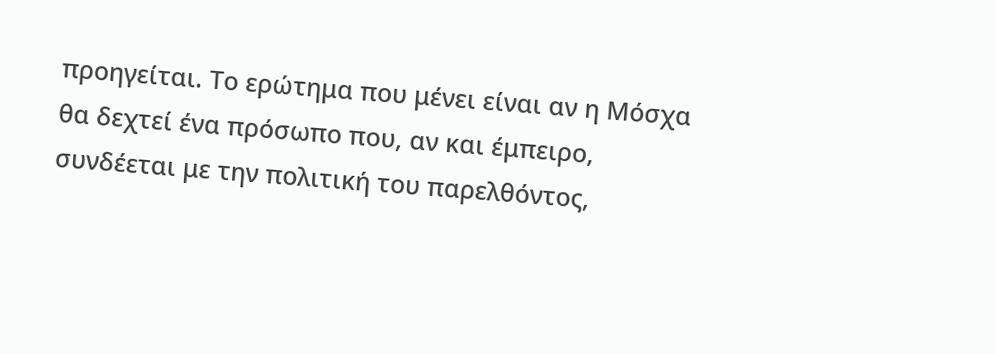προηγείται. Το ερώτημα που μένει είναι αν η Μόσχα θα δεχτεί ένα πρόσωπο που, αν και έμπειρο, συνδέεται με την πολιτική του παρελθόντος,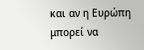και αν η Ευρώπη μπορεί να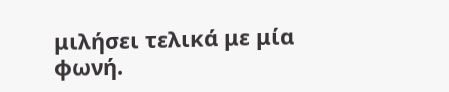μιλήσει τελικά με μία φωνή.